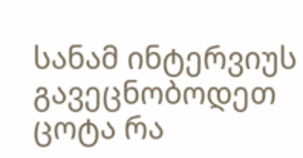სანამ ინტერვიუს გავეცნობოდეთ ცოტა რა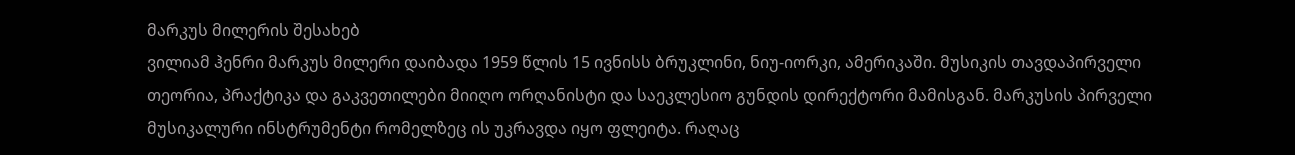მარკუს მილერის შესახებ
ვილიამ ჰენრი მარკუს მილერი დაიბადა 1959 წლის 15 ივნისს ბრუკლინი, ნიუ-იორკი, ამერიკაში. მუსიკის თავდაპირველი თეორია, პრაქტიკა და გაკვეთილები მიიღო ორღანისტი და საეკლესიო გუნდის დირექტორი მამისგან. მარკუსის პირველი მუსიკალური ინსტრუმენტი რომელზეც ის უკრავდა იყო ფლეიტა. რაღაც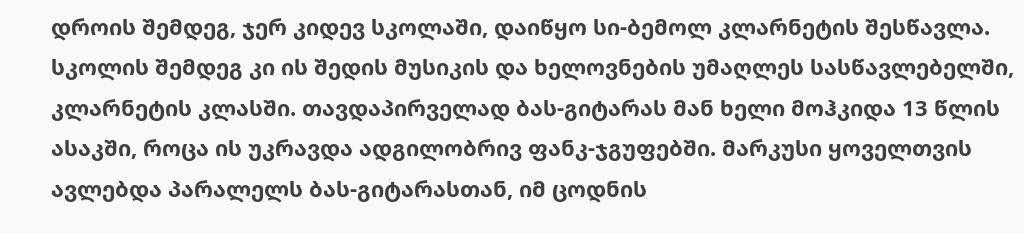დროის შემდეგ, ჯერ კიდევ სკოლაში, დაიწყო სი-ბემოლ კლარნეტის შესწავლა. სკოლის შემდეგ კი ის შედის მუსიკის და ხელოვნების უმაღლეს სასწავლებელში, კლარნეტის კლასში. თავდაპირველად ბას-გიტარას მან ხელი მოჰკიდა 13 წლის ასაკში, როცა ის უკრავდა ადგილობრივ ფანკ-ჯგუფებში. მარკუსი ყოველთვის ავლებდა პარალელს ბას-გიტარასთან, იმ ცოდნის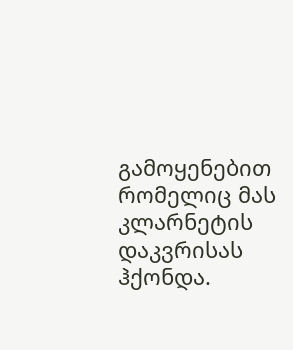გამოყენებით რომელიც მას კლარნეტის დაკვრისას ჰქონდა.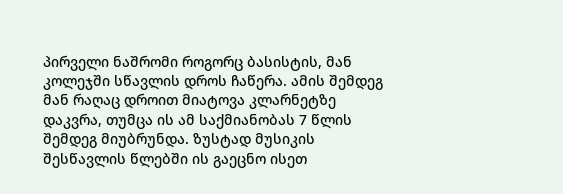პირველი ნაშრომი როგორც ბასისტის, მან კოლეჯში სწავლის დროს ჩაწერა. ამის შემდეგ მან რაღაც დროით მიატოვა კლარნეტზე დაკვრა, თუმცა ის ამ საქმიანობას 7 წლის შემდეგ მიუბრუნდა. ზუსტად მუსიკის შესწავლის წლებში ის გაეცნო ისეთ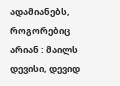ადამიანებს, როგორებიც არიან : მაილს დევისი, დევიდ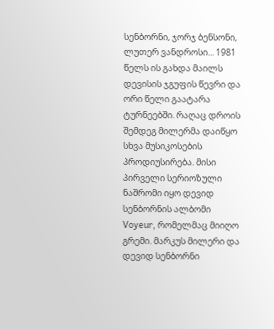სენბორნი, ჯორჯ ბენსონი, ლუთერ ვანდროსი... 1981 წელს ის გახდა მაილს დევისის ჯგუფის წევრი და ორი წელი გაატარა ტურნეებში. რაღაც დროის შემდეგ მილერმა დაიწყო სხვა მუსიკოსების პროდიუსირება. მისი პირველი სერიოზული ნაშრომი იყო დევიდ სენბორნის ალბომი Voyeur, რომელმაც მიიღო გრემი. მარკუს მილერი და დევიდ სენბორნი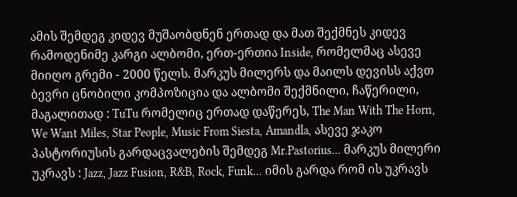ამის შემდეგ კიდევ მუშაობდნენ ერთად და მათ შექმნეს კიდევ რამოდენიმე კარგი ალბომი, ერთ-ერთია Inside, რომელმაც ასევე მიიღო გრემი - 2000 წელს. მარკუს მილერს და მაილს დევისს აქვთ ბევრი ცნობილი კომპოზიცია და ალბომი შექმნილი, ჩაწერილი, მაგალითად : TuTu რომელიც ერთად დაწერეს, The Man With The Horn, We Want Miles, Star People, Music From Siesta, Amandla, ასევე ჯაკო პასტორიუსის გარდაცვალების შემდეგ Mr.Pastorius... მარკუს მილერი უკრავს : Jazz, Jazz Fusion, R&B, Rock, Funk... იმის გარდა რომ ის უკრავს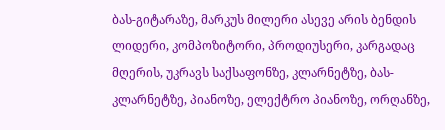ბას-გიტარაზე, მარკუს მილერი ასევე არის ბენდის ლიდერი, კომპოზიტორი, პროდიუსერი, კარგადაც მღერის, უკრავს საქსაფონზე, კლარნეტზე, ბას-კლარნეტზე, პიანოზე, ელექტრო პიანოზე, ორღანზე,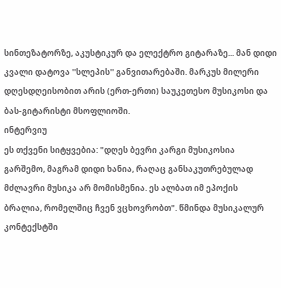სინთეზატორზე, აკუსტიკურ და ელექტრო გიტარაზე... მან დიდი კვალი დატოვა ''სლეპის'' განვითარებაში. მარკუს მილერი დღესდღეისობით არის (ერთ-ერთი) საუკეთესო მუსიკოსი და ბას-გიტარისტი მსოფლიოში.
ინტერვიუ
ეს თქვენი სიტყვებია: "დღეს ბევრი კარგი მუსიკოსია გარშემო, მაგრამ დიდი ხანია, რაღაც განსაკუთრებულად მძლავრი მუსიკა არ მომისმენია. ეს ალბათ იმ ეპოქის ბრალია, რომელშიც ჩვენ ვცხოვრობთ". წმინდა მუსიკალურ კონტექსტში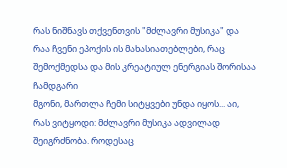რას ნიშნავს თქვენთვის "მძლავრი მუსიკა" და რაა ჩვენი ეპოქის ის მახასიათებლები, რაც შემოქმედსა და მის კრეატიულ ენერგიას შორისაა ჩამდგარი
მგონი, მართლა ჩემი სიტყვები უნდა იყოს... აი, რას ვიტყოდი: მძლავრი მუსიკა ადვილად შეიგრძნობა. როდესაც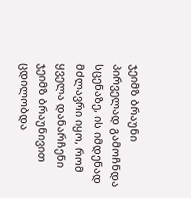ჯეიმზ ბრაუნი პირველად გამოჩნდა სცენაზე, ის იმდენად მძლავრი იყო, რომ ყველა დანარჩენი ჯეიმზ ბრაუნივით ცდილობდა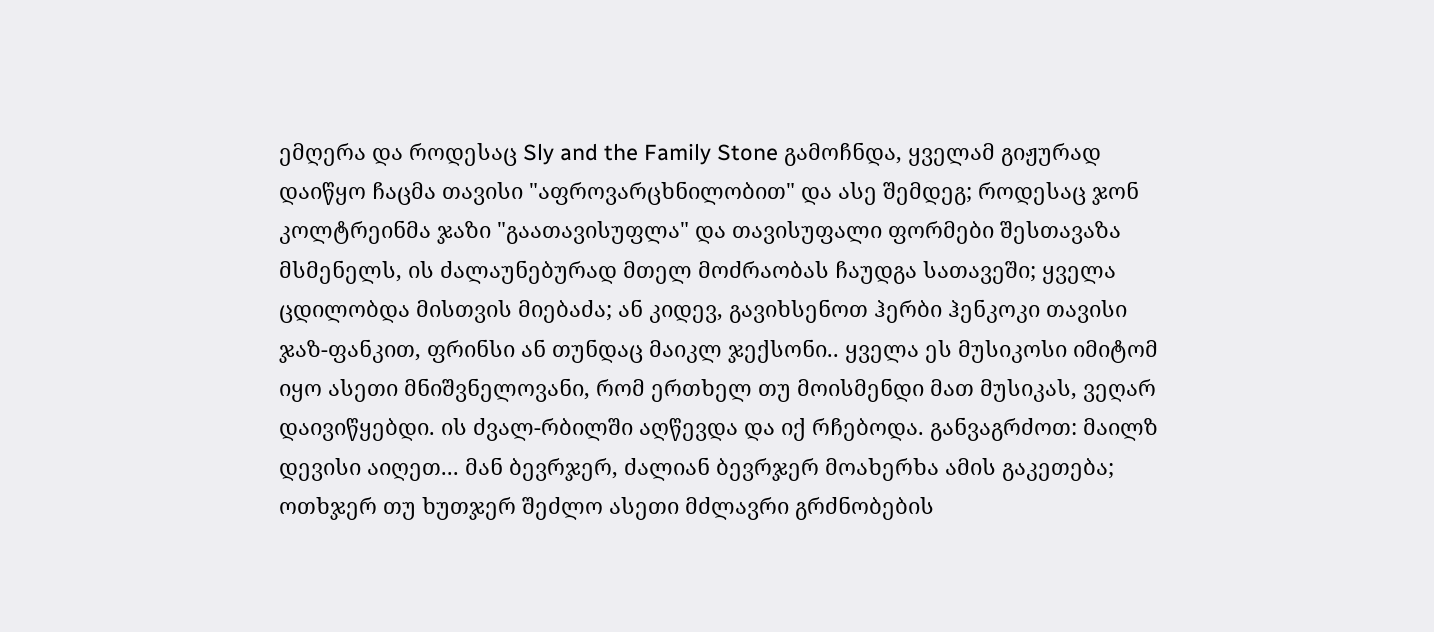ემღერა და როდესაც Sly and the Family Stone გამოჩნდა, ყველამ გიჟურად დაიწყო ჩაცმა თავისი "აფროვარცხნილობით" და ასე შემდეგ; როდესაც ჯონ კოლტრეინმა ჯაზი "გაათავისუფლა" და თავისუფალი ფორმები შესთავაზა მსმენელს, ის ძალაუნებურად მთელ მოძრაობას ჩაუდგა სათავეში; ყველა ცდილობდა მისთვის მიებაძა; ან კიდევ, გავიხსენოთ ჰერბი ჰენკოკი თავისი ჯაზ-ფანკით, ფრინსი ან თუნდაც მაიკლ ჯექსონი.. ყველა ეს მუსიკოსი იმიტომ იყო ასეთი მნიშვნელოვანი, რომ ერთხელ თუ მოისმენდი მათ მუსიკას, ვეღარ დაივიწყებდი. ის ძვალ-რბილში აღწევდა და იქ რჩებოდა. განვაგრძოთ: მაილზ დევისი აიღეთ... მან ბევრჯერ, ძალიან ბევრჯერ მოახერხა ამის გაკეთება; ოთხჯერ თუ ხუთჯერ შეძლო ასეთი მძლავრი გრძნობების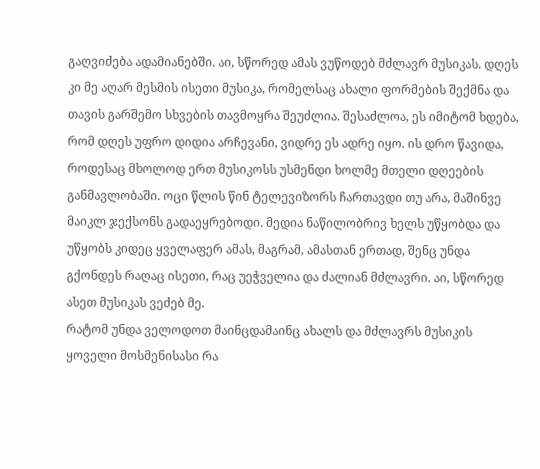გაღვიძება ადამიანებში. აი, სწორედ ამას ვუწოდებ მძლავრ მუსიკას. დღეს კი მე აღარ მესმის ისეთი მუსიკა, რომელსაც ახალი ფორმების შექმნა და თავის გარშემო სხვების თავმოყრა შეუძლია. შესაძლოა, ეს იმიტომ ხდება, რომ დღეს უფრო დიდია არჩევანი, ვიდრე ეს ადრე იყო. ის დრო წავიდა, როდესაც მხოლოდ ერთ მუსიკოსს უსმენდი ხოლმე მთელი დღეების განმავლობაში. ოცი წლის წინ ტელევიზორს ჩართავდი თუ არა, მაშინვე მაიკლ ჯექსონს გადაეყრებოდი. მედია ნაწილობრივ ხელს უწყობდა და უწყობს კიდეც ყველაფერ ამას, მაგრამ, ამასთან ერთად, შენც უნდა გქონდეს რაღაც ისეთი, რაც უეჭველია და ძალიან მძლავრი. აი, სწორედ ასეთ მუსიკას ვეძებ მე.
რატომ უნდა ველოდოთ მაინცდამაინც ახალს და მძლავრს მუსიკის ყოველი მოსმენისასი რა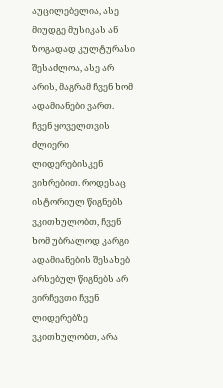აუცილებელია, ასე მიუდგე მუსიკას ან ზოგადად კულტურასი
შესაძლოა, ასე არ არის, მაგრამ ჩვენ ხომ ადამიანები ვართ. ჩვენ ყოველთვის ძლიერი ლიდერებისკენ ვიხრებით. როდესაც ისტორიულ წიგნებს ვკითხულობთ, ჩვენ ხომ უბრალოდ კარგი ადამიანების შესახებ არსებულ წიგნებს არ ვირჩევთი ჩვენ ლიდერებზე ვკითხულობთ, არა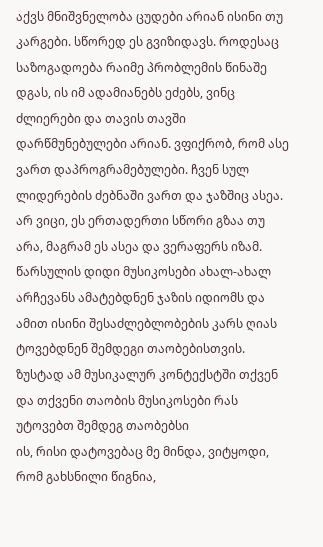აქვს მნიშვნელობა ცუდები არიან ისინი თუ კარგები. სწორედ ეს გვიზიდავს. როდესაც საზოგადოება რაიმე პრობლემის წინაშე დგას, ის იმ ადამიანებს ეძებს, ვინც ძლიერები და თავის თავში დარწმუნებულები არიან. ვფიქრობ, რომ ასე ვართ დაპროგრამებულები. ჩვენ სულ ლიდერების ძებნაში ვართ და ჯაზშიც ასეა. არ ვიცი, ეს ერთადერთი სწორი გზაა თუ არა, მაგრამ ეს ასეა და ვერაფერს იზამ.
წარსულის დიდი მუსიკოსები ახალ-ახალ არჩევანს ამატებდნენ ჯაზის იდიომს და ამით ისინი შესაძლებლობების კარს ღიას ტოვებდნენ შემდეგი თაობებისთვის. ზუსტად ამ მუსიკალურ კონტექსტში თქვენ და თქვენი თაობის მუსიკოსები რას უტოვებთ შემდეგ თაობებსი
ის, რისი დატოვებაც მე მინდა, ვიტყოდი, რომ გახსნილი წიგნია,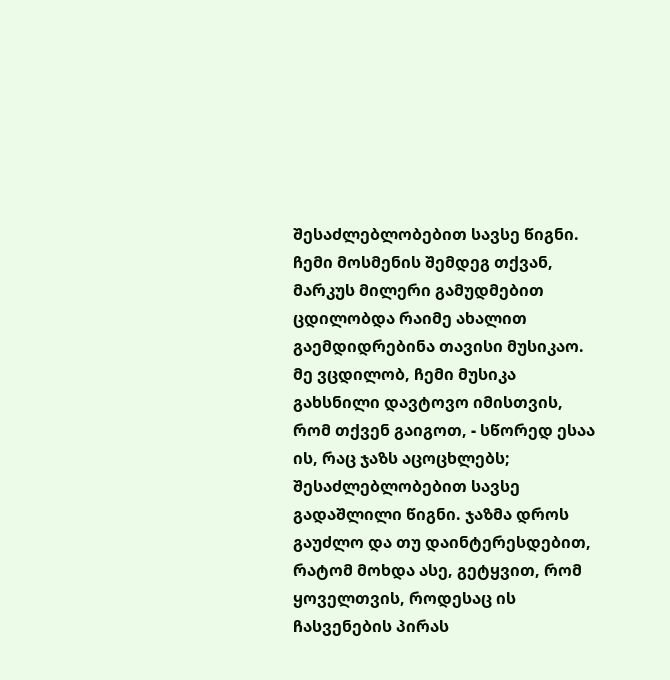შესაძლებლობებით სავსე წიგნი. ჩემი მოსმენის შემდეგ თქვან, მარკუს მილერი გამუდმებით ცდილობდა რაიმე ახალით გაემდიდრებინა თავისი მუსიკაო. მე ვცდილობ, ჩემი მუსიკა გახსნილი დავტოვო იმისთვის, რომ თქვენ გაიგოთ, - სწორედ ესაა ის, რაც ჯაზს აცოცხლებს; შესაძლებლობებით სავსე გადაშლილი წიგნი. ჯაზმა დროს გაუძლო და თუ დაინტერესდებით, რატომ მოხდა ასე, გეტყვით, რომ ყოველთვის, როდესაც ის ჩასვენების პირას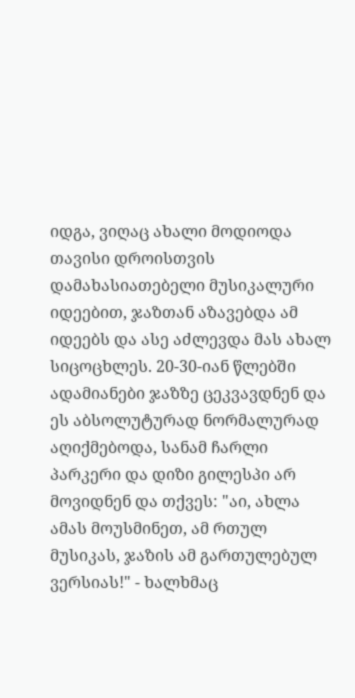იდგა, ვიღაც ახალი მოდიოდა თავისი დროისთვის დამახასიათებელი მუსიკალური იდეებით, ჯაზთან აზავებდა ამ იდეებს და ასე აძლევდა მას ახალ სიცოცხლეს. 20-30-იან წლებში ადამიანები ჯაზზე ცეკვავდნენ და ეს აბსოლუტურად ნორმალურად აღიქმებოდა, სანამ ჩარლი პარკერი და დიზი გილესპი არ მოვიდნენ და თქვეს: "აი, ახლა ამას მოუსმინეთ, ამ რთულ მუსიკას, ჯაზის ამ გართულებულ ვერსიას!" - ხალხმაც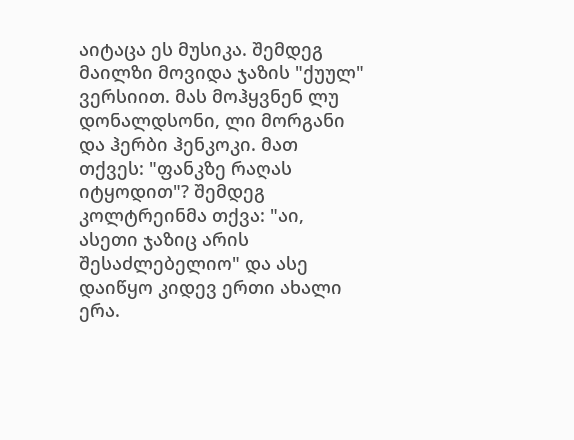აიტაცა ეს მუსიკა. შემდეგ მაილზი მოვიდა ჯაზის "ქუულ" ვერსიით. მას მოჰყვნენ ლუ დონალდსონი, ლი მორგანი და ჰერბი ჰენკოკი. მათ თქვეს: "ფანკზე რაღას იტყოდით"? შემდეგ კოლტრეინმა თქვა: "აი, ასეთი ჯაზიც არის შესაძლებელიო" და ასე დაიწყო კიდევ ერთი ახალი ერა.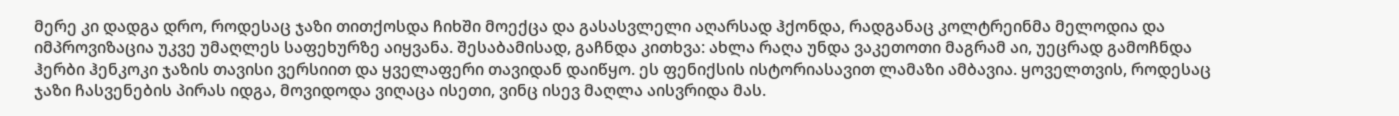მერე კი დადგა დრო, როდესაც ჯაზი თითქოსდა ჩიხში მოექცა და გასასვლელი აღარსად ჰქონდა, რადგანაც კოლტრეინმა მელოდია და იმპროვიზაცია უკვე უმაღლეს საფეხურზე აიყვანა. შესაბამისად, გაჩნდა კითხვა: ახლა რაღა უნდა ვაკეთოთი მაგრამ აი, უეცრად გამოჩნდა ჰერბი ჰენკოკი ჯაზის თავისი ვერსიით და ყველაფერი თავიდან დაიწყო. ეს ფენიქსის ისტორიასავით ლამაზი ამბავია. ყოველთვის, როდესაც ჯაზი ჩასვენების პირას იდგა, მოვიდოდა ვიღაცა ისეთი, ვინც ისევ მაღლა აისვრიდა მას.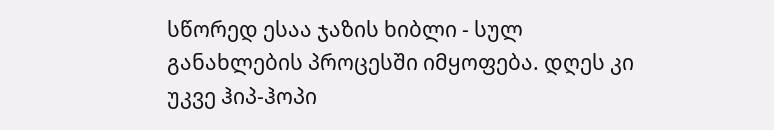სწორედ ესაა ჯაზის ხიბლი - სულ განახლების პროცესში იმყოფება. დღეს კი უკვე ჰიპ-ჰოპი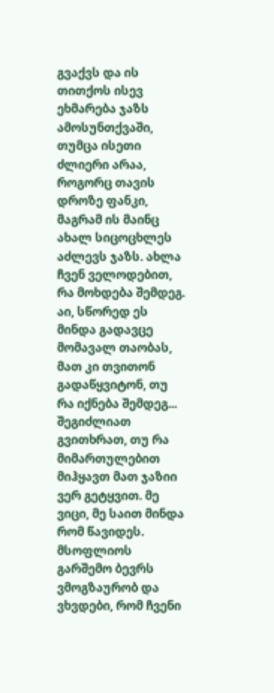გვაქვს და ის თითქოს ისევ ეხმარება ჯაზს ამოსუნთქვაში, თუმცა ისეთი ძლიერი არაა, როგორც თავის დროზე ფანკი, მაგრამ ის მაინც ახალ სიცოცხლეს აძლევს ჯაზს. ახლა ჩვენ ველოდებით, რა მოხდება შემდეგ. აი, სწორედ ეს მინდა გადავცე მომავალ თაობას, მათ კი თვითონ გადაწყვიტონ, თუ რა იქნება შემდეგ...
შეგიძლიათ გვითხრათ, თუ რა მიმართულებით მიჰყავთ მათ ჯაზიი
ვერ გეტყვით. მე ვიცი, მე საით მინდა რომ წავიდეს. მსოფლიოს გარშემო ბევრს ვმოგზაურობ და ვხვდები, რომ ჩვენი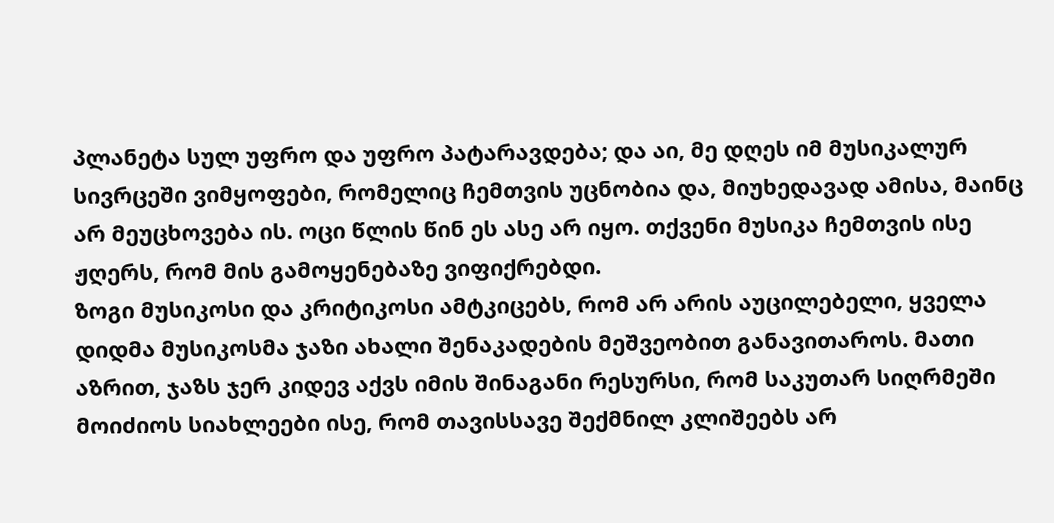პლანეტა სულ უფრო და უფრო პატარავდება; და აი, მე დღეს იმ მუსიკალურ სივრცეში ვიმყოფები, რომელიც ჩემთვის უცნობია და, მიუხედავად ამისა, მაინც არ მეუცხოვება ის. ოცი წლის წინ ეს ასე არ იყო. თქვენი მუსიკა ჩემთვის ისე ჟღერს, რომ მის გამოყენებაზე ვიფიქრებდი.
ზოგი მუსიკოსი და კრიტიკოსი ამტკიცებს, რომ არ არის აუცილებელი, ყველა დიდმა მუსიკოსმა ჯაზი ახალი შენაკადების მეშვეობით განავითაროს. მათი აზრით, ჯაზს ჯერ კიდევ აქვს იმის შინაგანი რესურსი, რომ საკუთარ სიღრმეში მოიძიოს სიახლეები ისე, რომ თავისსავე შექმნილ კლიშეებს არ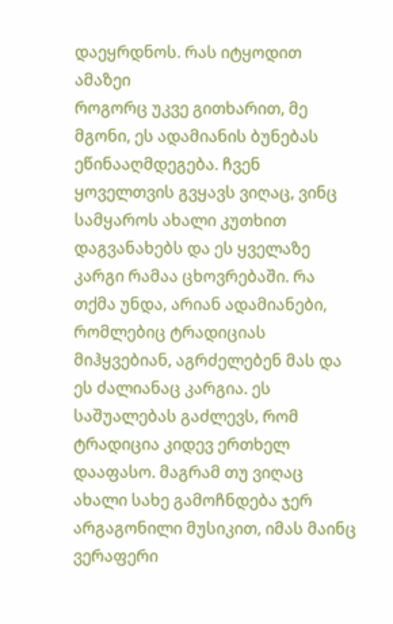დაეყრდნოს. რას იტყოდით ამაზეი
როგორც უკვე გითხარით, მე მგონი, ეს ადამიანის ბუნებას ეწინააღმდეგება. ჩვენ ყოველთვის გვყავს ვიღაც, ვინც სამყაროს ახალი კუთხით დაგვანახებს და ეს ყველაზე კარგი რამაა ცხოვრებაში. რა თქმა უნდა, არიან ადამიანები, რომლებიც ტრადიციას მიჰყვებიან, აგრძელებენ მას და ეს ძალიანაც კარგია. ეს საშუალებას გაძლევს, რომ ტრადიცია კიდევ ერთხელ დააფასო. მაგრამ თუ ვიღაც ახალი სახე გამოჩნდება ჯერ არგაგონილი მუსიკით, იმას მაინც ვერაფერი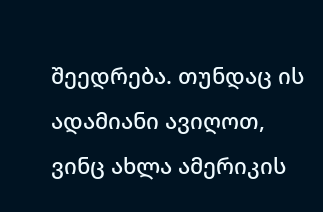შეედრება. თუნდაც ის ადამიანი ავიღოთ, ვინც ახლა ამერიკის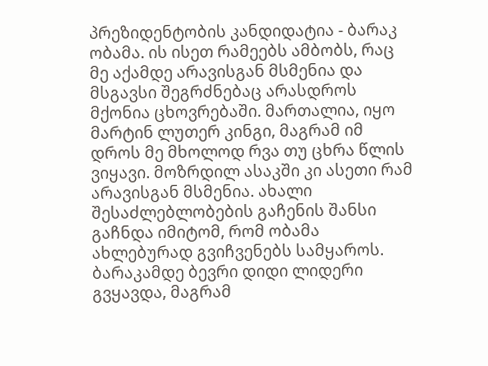პრეზიდენტობის კანდიდატია - ბარაკ ობამა. ის ისეთ რამეებს ამბობს, რაც მე აქამდე არავისგან მსმენია და მსგავსი შეგრძნებაც არასდროს მქონია ცხოვრებაში. მართალია, იყო მარტინ ლუთერ კინგი, მაგრამ იმ დროს მე მხოლოდ რვა თუ ცხრა წლის ვიყავი. მოზრდილ ასაკში კი ასეთი რამ არავისგან მსმენია. ახალი შესაძლებლობების გაჩენის შანსი გაჩნდა იმიტომ, რომ ობამა ახლებურად გვიჩვენებს სამყაროს. ბარაკამდე ბევრი დიდი ლიდერი გვყავდა, მაგრამ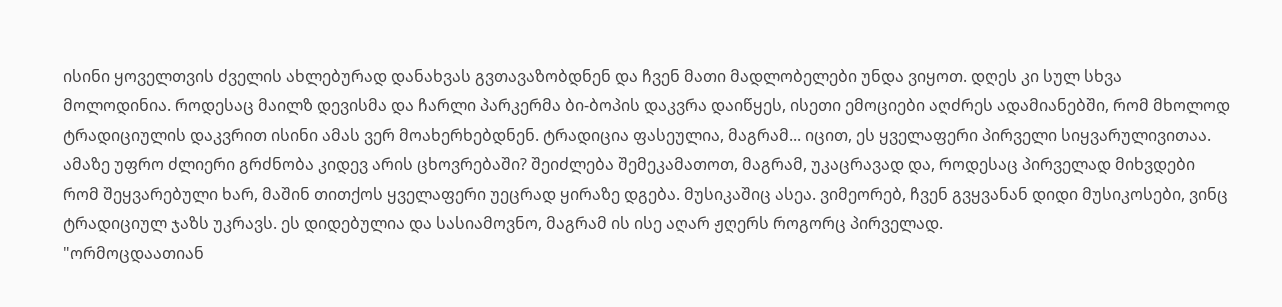ისინი ყოველთვის ძველის ახლებურად დანახვას გვთავაზობდნენ და ჩვენ მათი მადლობელები უნდა ვიყოთ. დღეს კი სულ სხვა მოლოდინია. როდესაც მაილზ დევისმა და ჩარლი პარკერმა ბი-ბოპის დაკვრა დაიწყეს, ისეთი ემოციები აღძრეს ადამიანებში, რომ მხოლოდ ტრადიციულის დაკვრით ისინი ამას ვერ მოახერხებდნენ. ტრადიცია ფასეულია, მაგრამ... იცით, ეს ყველაფერი პირველი სიყვარულივითაა. ამაზე უფრო ძლიერი გრძნობა კიდევ არის ცხოვრებაში? შეიძლება შემეკამათოთ, მაგრამ, უკაცრავად და, როდესაც პირველად მიხვდები რომ შეყვარებული ხარ, მაშინ თითქოს ყველაფერი უეცრად ყირაზე დგება. მუსიკაშიც ასეა. ვიმეორებ, ჩვენ გვყვანან დიდი მუსიკოსები, ვინც ტრადიციულ ჯაზს უკრავს. ეს დიდებულია და სასიამოვნო, მაგრამ ის ისე აღარ ჟღერს როგორც პირველად.
"ორმოცდაათიან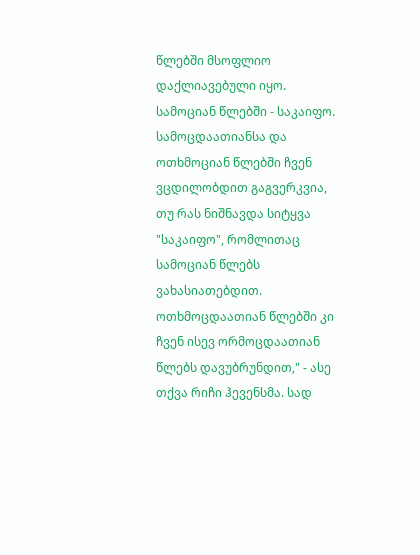წლებში მსოფლიო დაქლიავებული იყო. სამოციან წლებში - საკაიფო. სამოცდაათიანსა და ოთხმოციან წლებში ჩვენ ვცდილობდით გაგვერკვია, თუ რას ნიშნავდა სიტყვა "საკაიფო", რომლითაც სამოციან წლებს ვახასიათებდით. ოთხმოცდაათიან წლებში კი ჩვენ ისევ ორმოცდაათიან წლებს დავუბრუნდით," - ასე თქვა რიჩი ჰევენსმა. სად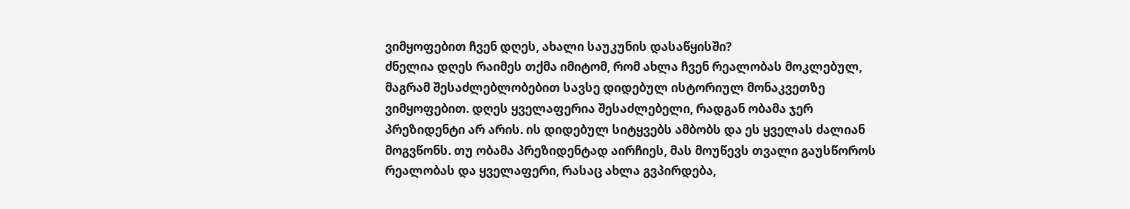ვიმყოფებით ჩვენ დღეს, ახალი საუკუნის დასაწყისში?
ძნელია დღეს რაიმეს თქმა იმიტომ, რომ ახლა ჩვენ რეალობას მოკლებულ, მაგრამ შესაძლებლობებით სავსე დიდებულ ისტორიულ მონაკვეთზე ვიმყოფებით. დღეს ყველაფერია შესაძლებელი, რადგან ობამა ჯერ პრეზიდენტი არ არის. ის დიდებულ სიტყვებს ამბობს და ეს ყველას ძალიან მოგვწონს. თუ ობამა პრეზიდენტად აირჩიეს, მას მოუწევს თვალი გაუსწოროს რეალობას და ყველაფერი, რასაც ახლა გვპირდება,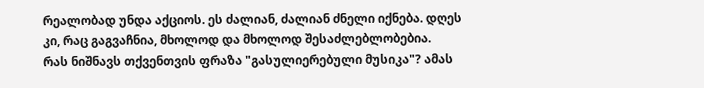რეალობად უნდა აქციოს. ეს ძალიან, ძალიან ძნელი იქნება. დღეს კი, რაც გაგვაჩნია, მხოლოდ და მხოლოდ შესაძლებლობებია.
რას ნიშნავს თქვენთვის ფრაზა "გასულიერებული მუსიკა"? ამას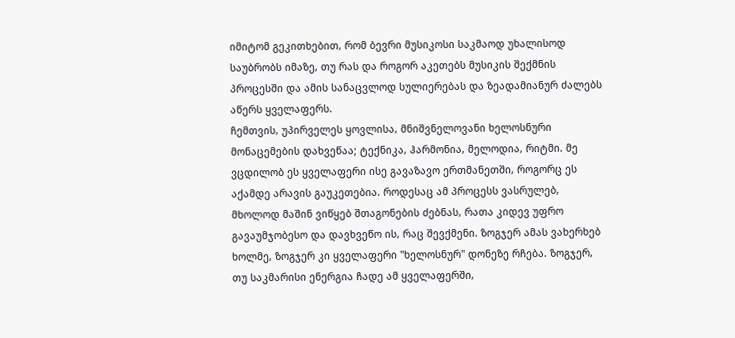იმიტომ გეკითხებით, რომ ბევრი მუსიკოსი საკმაოდ უხალისოდ საუბრობს იმაზე, თუ რას და როგორ აკეთებს მუსიკის შექმნის პროცესში და ამის სანაცვლოდ სულიერებას და ზეადამიანურ ძალებს აწერს ყველაფერს.
ჩემთვის, უპირველეს ყოვლისა, მნიშვნელოვანი ხელოსნური მონაცემების დახვეწაა; ტექნიკა, ჰარმონია, მელოდია, რიტმი. მე ვცდილობ ეს ყველაფერი ისე გავაზავო ერთმანეთში, როგორც ეს აქამდე არავის გაუკეთებია. როდესაც ამ პროცესს ვასრულებ, მხოლოდ მაშინ ვიწყებ შთაგონების ძებნას, რათა კიდევ უფრო გავაუმჯობესო და დავხვეწო ის, რაც შევქმენი. ზოგჯერ ამას ვახერხებ ხოლმე, ზოგჯერ კი ყველაფერი "ხელოსნურ" დონეზე რჩება. ზოგჯერ, თუ საკმარისი ენერგია ჩადე ამ ყველაფერში,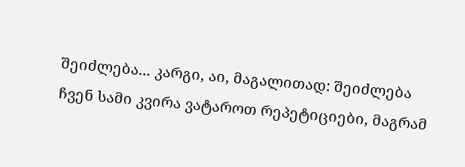შეიძლება... კარგი, აი, მაგალითად: შეიძლება ჩვენ სამი კვირა ვატაროთ რეპეტიციები, მაგრამ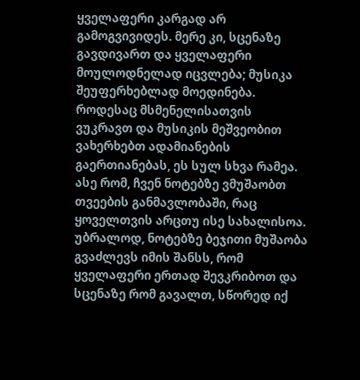ყველაფერი კარგად არ გამოგვივიდეს. მერე კი, სცენაზე გავდივართ და ყველაფერი მოულოდნელად იცვლება; მუსიკა შეუფერხებლად მოედინება. როდესაც მსმენელისათვის ვუკრავთ და მუსიკის მეშვეობით ვახერხებთ ადამიანების გაერთიანებას, ეს სულ სხვა რამეა. ასე რომ, ჩვენ ნოტებზე ვმუშაობთ თვეების განმავლობაში, რაც ყოველთვის არცთუ ისე სახალისოა. უბრალოდ, ნოტებზე ბეჯითი მუშაობა გვაძლევს იმის შანსს, რომ ყველაფერი ერთად შევკრიბოთ და სცენაზე რომ გავალთ, სწორედ იქ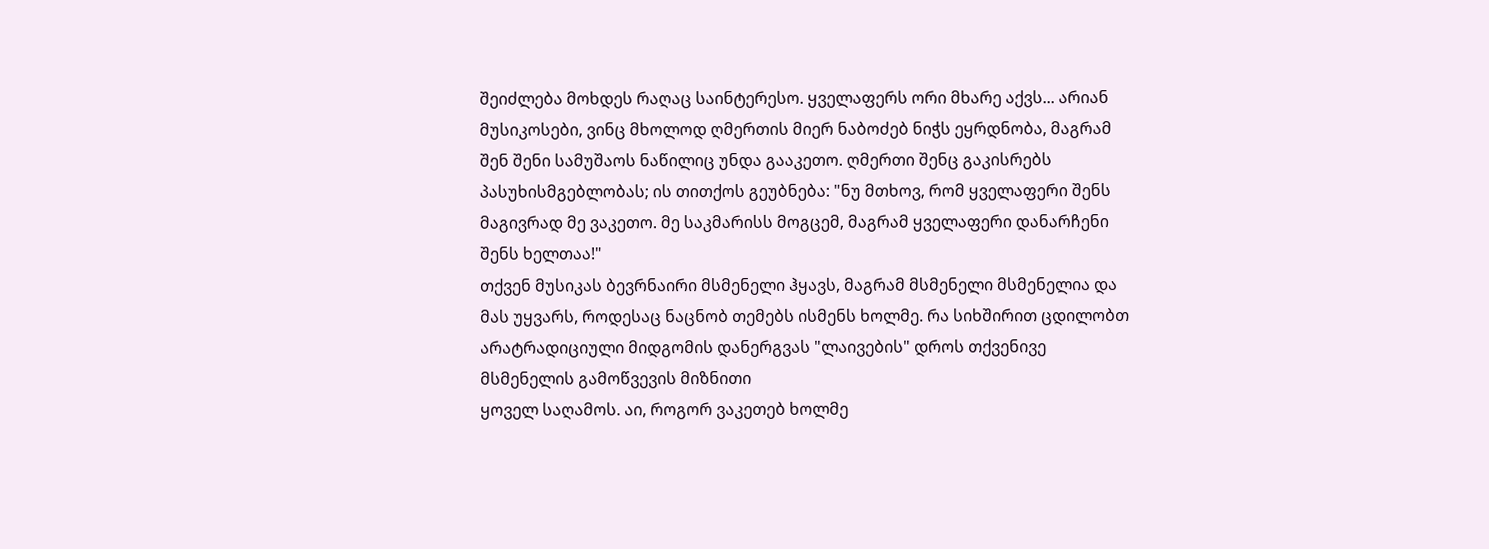შეიძლება მოხდეს რაღაც საინტერესო. ყველაფერს ორი მხარე აქვს... არიან მუსიკოსები, ვინც მხოლოდ ღმერთის მიერ ნაბოძებ ნიჭს ეყრდნობა, მაგრამ შენ შენი სამუშაოს ნაწილიც უნდა გააკეთო. ღმერთი შენც გაკისრებს პასუხისმგებლობას; ის თითქოს გეუბნება: "ნუ მთხოვ, რომ ყველაფერი შენს მაგივრად მე ვაკეთო. მე საკმარისს მოგცემ, მაგრამ ყველაფერი დანარჩენი შენს ხელთაა!"
თქვენ მუსიკას ბევრნაირი მსმენელი ჰყავს, მაგრამ მსმენელი მსმენელია და მას უყვარს, როდესაც ნაცნობ თემებს ისმენს ხოლმე. რა სიხშირით ცდილობთ არატრადიციული მიდგომის დანერგვას "ლაივების" დროს თქვენივე მსმენელის გამოწვევის მიზნითი
ყოველ საღამოს. აი, როგორ ვაკეთებ ხოლმე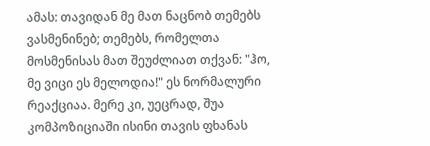ამას: თავიდან მე მათ ნაცნობ თემებს ვასმენინებ; თემებს, რომელთა მოსმენისას მათ შეუძლიათ თქვან: "ჰო, მე ვიცი ეს მელოდია!" ეს ნორმალური რეაქციაა. მერე კი, უეცრად, შუა კომპოზიციაში ისინი თავის ფხანას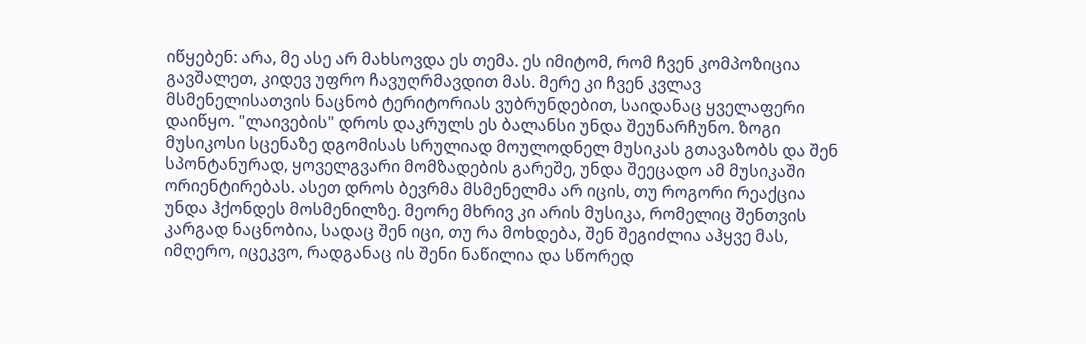იწყებენ: არა, მე ასე არ მახსოვდა ეს თემა. ეს იმიტომ, რომ ჩვენ კომპოზიცია გავშალეთ, კიდევ უფრო ჩავუღრმავდით მას. მერე კი ჩვენ კვლავ მსმენელისათვის ნაცნობ ტერიტორიას ვუბრუნდებით, საიდანაც ყველაფერი დაიწყო. "ლაივების" დროს დაკრულს ეს ბალანსი უნდა შეუნარჩუნო. ზოგი მუსიკოსი სცენაზე დგომისას სრულიად მოულოდნელ მუსიკას გთავაზობს და შენ სპონტანურად, ყოველგვარი მომზადების გარეშე, უნდა შეეცადო ამ მუსიკაში ორიენტირებას. ასეთ დროს ბევრმა მსმენელმა არ იცის, თუ როგორი რეაქცია უნდა ჰქონდეს მოსმენილზე. მეორე მხრივ კი არის მუსიკა, რომელიც შენთვის კარგად ნაცნობია, სადაც შენ იცი, თუ რა მოხდება, შენ შეგიძლია აჰყვე მას, იმღერო, იცეკვო, რადგანაც ის შენი ნაწილია და სწორედ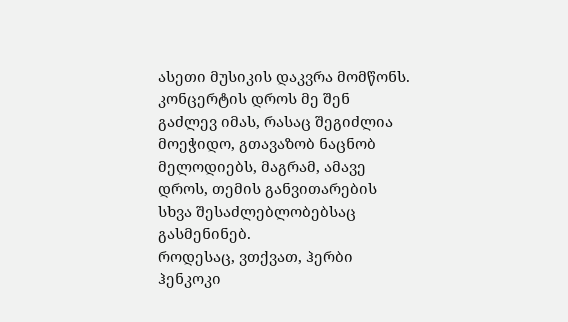ასეთი მუსიკის დაკვრა მომწონს. კონცერტის დროს მე შენ გაძლევ იმას, რასაც შეგიძლია მოეჭიდო, გთავაზობ ნაცნობ მელოდიებს, მაგრამ, ამავე დროს, თემის განვითარების სხვა შესაძლებლობებსაც გასმენინებ.
როდესაც, ვთქვათ, ჰერბი ჰენკოკი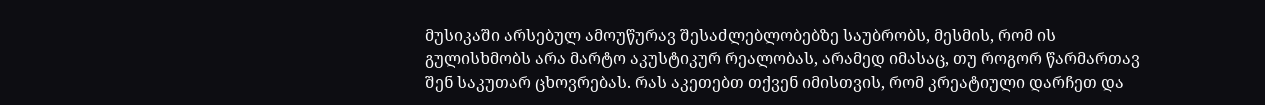მუსიკაში არსებულ ამოუწურავ შესაძლებლობებზე საუბრობს, მესმის, რომ ის გულისხმობს არა მარტო აკუსტიკურ რეალობას, არამედ იმასაც, თუ როგორ წარმართავ შენ საკუთარ ცხოვრებას. რას აკეთებთ თქვენ იმისთვის, რომ კრეატიული დარჩეთ და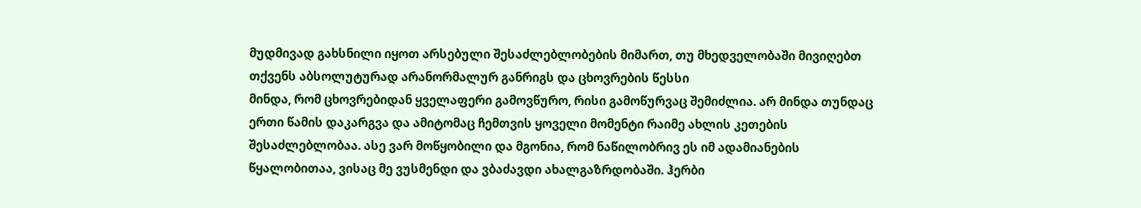მუდმივად გახსნილი იყოთ არსებული შესაძლებლობების მიმართ, თუ მხედველობაში მივიღებთ თქვენს აბსოლუტურად არანორმალურ განრიგს და ცხოვრების წესსი
მინდა, რომ ცხოვრებიდან ყველაფერი გამოვწურო, რისი გამოწურვაც შემიძლია. არ მინდა თუნდაც ერთი წამის დაკარგვა და ამიტომაც ჩემთვის ყოველი მომენტი რაიმე ახლის კეთების შესაძლებლობაა. ასე ვარ მოწყობილი და მგონია, რომ ნაწილობრივ ეს იმ ადამიანების წყალობითაა, ვისაც მე ვუსმენდი და ვბაძავდი ახალგაზრდობაში. ჰერბი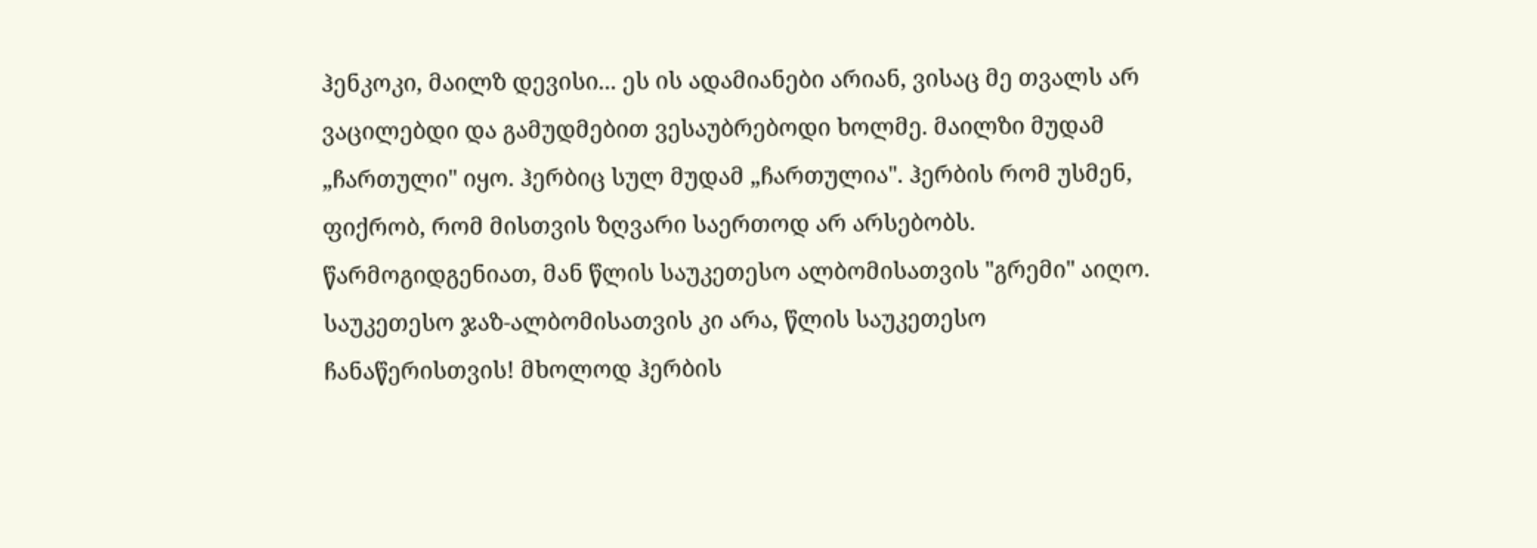ჰენკოკი, მაილზ დევისი... ეს ის ადამიანები არიან, ვისაც მე თვალს არ ვაცილებდი და გამუდმებით ვესაუბრებოდი ხოლმე. მაილზი მუდამ „ჩართული" იყო. ჰერბიც სულ მუდამ „ჩართულია". ჰერბის რომ უსმენ, ფიქრობ, რომ მისთვის ზღვარი საერთოდ არ არსებობს. წარმოგიდგენიათ, მან წლის საუკეთესო ალბომისათვის "გრემი" აიღო. საუკეთესო ჯაზ-ალბომისათვის კი არა, წლის საუკეთესო ჩანაწერისთვის! მხოლოდ ჰერბის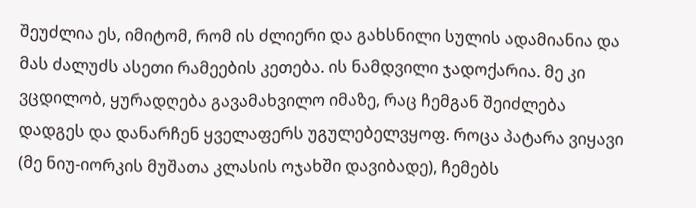შეუძლია ეს, იმიტომ, რომ ის ძლიერი და გახსნილი სულის ადამიანია და მას ძალუძს ასეთი რამეების კეთება. ის ნამდვილი ჯადოქარია. მე კი ვცდილობ, ყურადღება გავამახვილო იმაზე, რაც ჩემგან შეიძლება დადგეს და დანარჩენ ყველაფერს უგულებელვყოფ. როცა პატარა ვიყავი (მე ნიუ-იორკის მუშათა კლასის ოჯახში დავიბადე), ჩემებს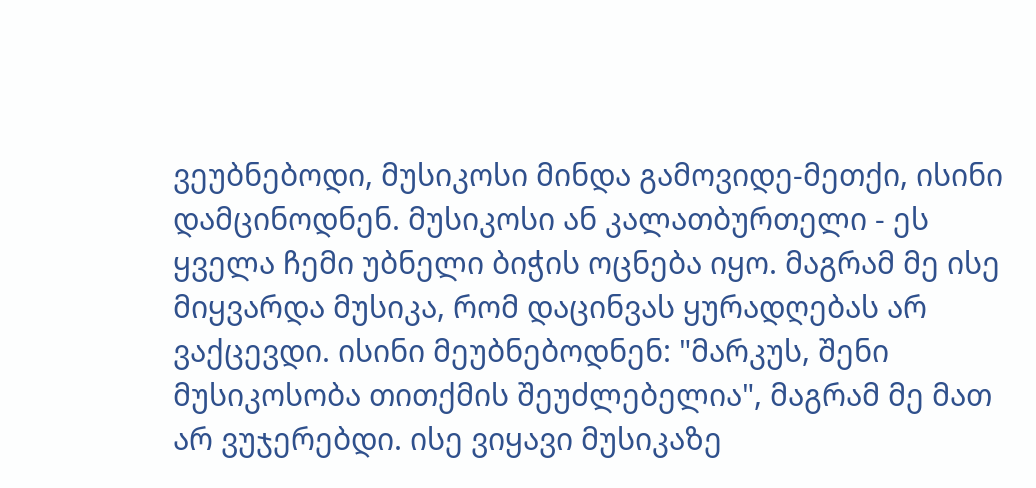ვეუბნებოდი, მუსიკოსი მინდა გამოვიდე-მეთქი, ისინი დამცინოდნენ. მუსიკოსი ან კალათბურთელი - ეს ყველა ჩემი უბნელი ბიჭის ოცნება იყო. მაგრამ მე ისე მიყვარდა მუსიკა, რომ დაცინვას ყურადღებას არ ვაქცევდი. ისინი მეუბნებოდნენ: "მარკუს, შენი მუსიკოსობა თითქმის შეუძლებელია", მაგრამ მე მათ არ ვუჯერებდი. ისე ვიყავი მუსიკაზე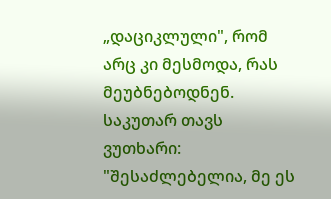„დაციკლული", რომ არც კი მესმოდა, რას მეუბნებოდნენ. საკუთარ თავს ვუთხარი: "შესაძლებელია, მე ეს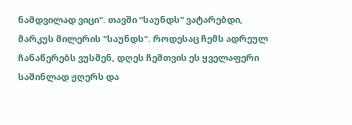ნამდვილად ვიცი". თავში "საუნდს" ვატარებდი, მარკუს მილერის "საუნდს". როდესაც ჩემს ადრეულ ჩანაწერებს ვუსმენ, დღეს ჩემთვის ეს ყველაფერი საშინლად ჟღერს და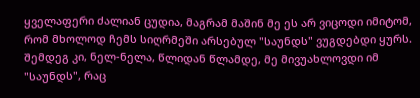ყველაფერი ძალიან ცუდია, მაგრამ მაშინ მე ეს არ ვიცოდი იმიტომ, რომ მხოლოდ ჩემს სიღრმეში არსებულ "საუნდს" ვუგდებდი ყურს. შემდეგ კი, ნელ-ნელა, წლიდან წლამდე, მე მივუახლოვდი იმ "საუნდს", რაც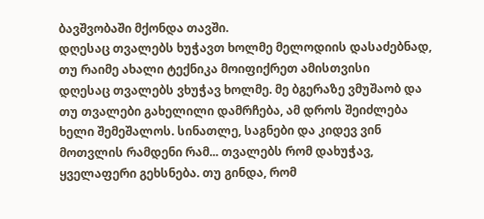ბავშვობაში მქონდა თავში.
დღესაც თვალებს ხუჭავთ ხოლმე მელოდიის დასაძებნად, თუ რაიმე ახალი ტექნიკა მოიფიქრეთ ამისთვისი
დღესაც თვალებს ვხუჭავ ხოლმე. მე ბგერაზე ვმუშაობ და თუ თვალები გახელილი დამრჩება, ამ დროს შეიძლება ხელი შემეშალოს. სინათლე, საგნები და კიდევ ვინ მოთვლის რამდენი რამ... თვალებს რომ დახუჭავ, ყველაფერი გეხსნება. თუ გინდა, რომ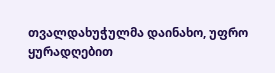თვალდახუჭულმა დაინახო, უფრო ყურადღებით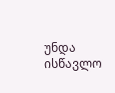უნდა ისწავლო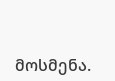მოსმენა.